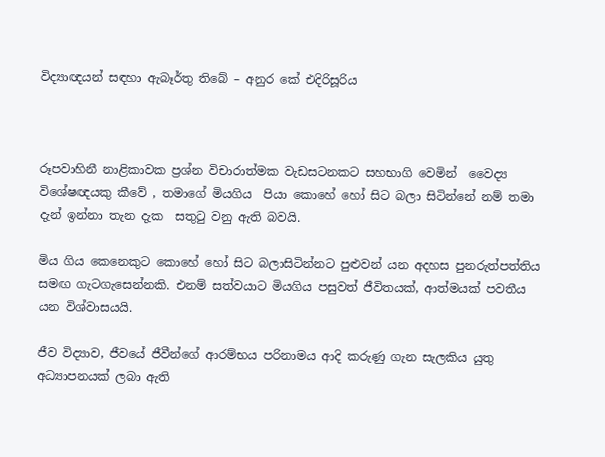විද්‍යාඥයන් සඳහා ඇබෑර්තු තිබේ – අනුර කේ එදිරිසූරිය



රූපවාහිනී නාළිකාවක ප්‍රශ්න විචාරාත්මක වැඩසටනකට සහභාගි වෙමින්  වෛද්‍ය විශේෂඥයකු කීවේ , තමාගේ මියගිය  පියා කොහේ හෝ සිට බලා සිටින්නේ නම් තමා දැන් ඉන්නා තැන දැක  සතුටු වනු ඇති බවයි.

මිය ගිය කෙනෙකුට කොහේ හෝ සිට බලාසිටින්නට පුළුවන් යන අදහස පුනරුත්පත්තිය සමඟ ගැටගැසෙන්නකි. එනම් සත්වයාට මියගිය පසුවත් ජීවිතයක්, ආත්මයක් පවතීය යන විශ්වාසයයි.

ජීව විද්‍යාව, ජීවයේ ජීවීන්ගේ ආරම්භය පරිනාමය ආදි කරුණු ගැන සැලකිය යුතු අධ්‍යාපනයක් ලබා ඇති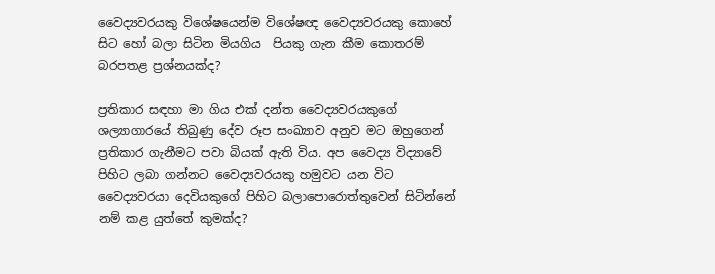වෛද්‍යවරයකු විශේෂයෙන්ම විශේෂඥ වෛද්‍යවරයකු කොහේ සිට හෝ බලා සිටින මියගිය  පියකු ගැන කීම කොතරම් බරපතළ ප්‍රශ්නයක්ද?

ප්‍රතිකාර සඳහා මා ගිය එක් දන්ත වෛද්‍යවරයකුගේ ශල්‍යාගාරයේ තිබුණු දේව රූප සංඛ්‍යාව අනුව මට ඔහුගෙන් ප්‍රතිකාර ගැනීමට පවා බියක් ඇති විය. අප වෛද්‍ය විද්‍යාවේ පිහිට ලබා ගන්නට වෛද්‍යවරයකු හමුවට යන විට වෛද්‍යවරයා දෙවියකුගේ පිහිට බලාපොරොත්තුවෙන් සිටින්නේ නම් කළ යුත්තේ කුමක්ද?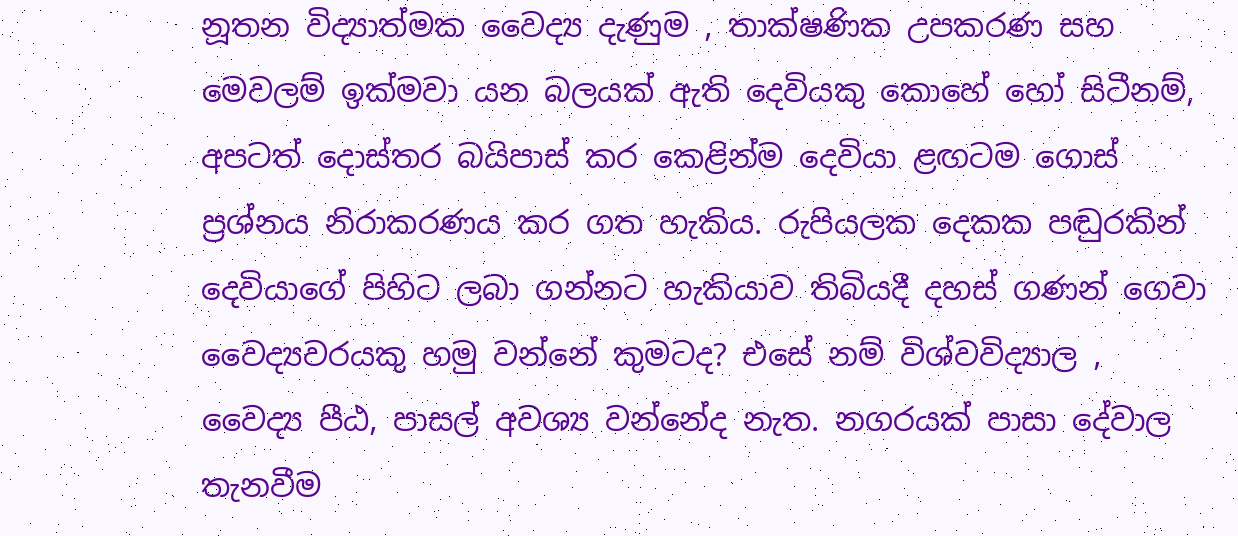නූතන විද්‍යාත්මක වෛද්‍ය දැණුම , තාක්ෂණික උපකරණ සහ මෙවලම් ඉක්මවා යන බලයක් ඇති දෙවියකු කොහේ හෝ සිටීනම්,  අපටත් දොස්තර බයිපාස් කර කෙළින්ම දෙවියා ළඟටම ගොස් ප්‍රශ්නය නිරාකරණය කර ගත හැකිය. රුපියලක දෙකක පඬුරකින් දෙවියාගේ පිහිට ලබා ගන්නට හැකියාව තිබියදී දහස් ගණන් ගෙවා වෛද්‍යවරයකු හමු වන්නේ කුමටද? එසේ නම් විශ්වවිද්‍යාල , වෛද්‍ය පීඨ, පාසල් අවශ්‍ය වන්නේද නැත. නගරයක් පාසා දේවාල  තැනවීම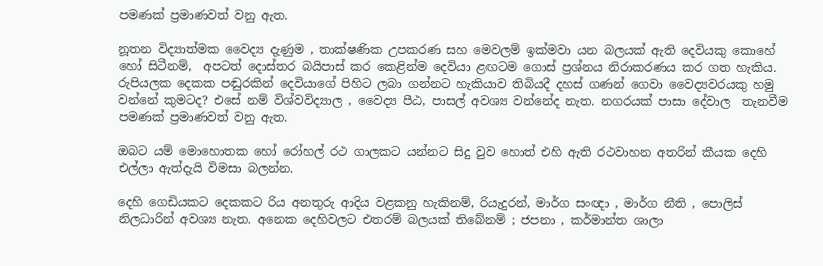පමණක් ප්‍රමාණවත් වනු ඇත.

නූතන විද්‍යාත්මක වෛද්‍ය දැණුම , තාක්ෂණික උපකරණ සහ මෙවලම් ඉක්මවා යන බලයක් ඇති දෙවියකු කොහේ හෝ සිටීනම්,  අපටත් දොස්තර බයිපාස් කර කෙළින්ම දෙවියා ළඟටම ගොස් ප්‍රශ්නය නිරාකරණය කර ගත හැකිය. රුපියලක දෙකක පඬුරකින් දෙවියාගේ පිහිට ලබා ගන්නට හැකියාව තිබියදී දහස් ගණන් ගෙවා වෛද්‍යවරයකු හමු වන්නේ කුමටද? එසේ නම් විශ්වවිද්‍යාල , වෛද්‍ය පීඨ, පාසල් අවශ්‍ය වන්නේද නැත. නගරයක් පාසා දේවාල  තැනවීම පමණක් ප්‍රමාණවත් වනු ඇත.

ඔබට යම් මොහොතක හෝ රෝහල් රථ ගාලකට යන්නට සිදු වුව හොත් එහි ඇති රථවාහන අතරින් කීයක දෙහි එල්ලා ඇත්දැයි විමසා බලන්න.

දෙහි ගෙඩියකට දෙකකට රිය අනතුරු ආදිය වළකනු හැකිනම්, රියැදුරන්, මාර්ග සංඥා , මාර්ග නීති , පොලිස් නිලධාරින් අවශ්‍ය නැත. අනෙක දෙහිවලට එතරම් බලයක් තිබේනම් ; ජපනා , කර්මාන්ත ශාලා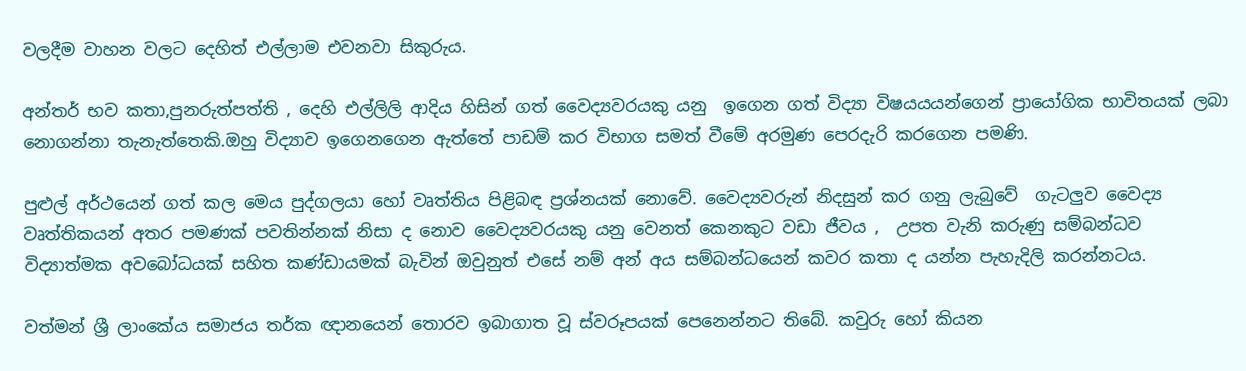වලදීම වාහන වලට දෙහිත් එල්ලාම එවනවා සිකුරුය.

අන්තර් භව කතා,පුනරුත්පත්ති , දෙහි එල්ලිලි ආදිය හිසින් ගත් වෛද්‍යවරයකු යනු  ඉගෙන ගත් විද්‍යා විෂයයයන්ගෙන් ප්‍රායෝගික භාවිතයක් ලබා නොගන්නා තැනැත්තෙකි.ඔහු විද්‍යාව ඉගෙනගෙන ඇත්තේ පාඩම් කර විභාග සමත් වීමේ අරමුණ පෙරදැරි කරගෙන පමණි.

පුළුල් අර්ථයෙන් ගත් කල මෙය පුද්ගලයා හෝ වෘත්තිය පිළිබඳ ප්‍රශ්නයක් නොවේ. වෛද්‍යවරුන් නිදසුන් කර ගනු ලැබුවේ  ගැටලුව වෛද්‍ය වෘත්තිකයන් අතර පමණක් පවතින්නක් නිසා ද නොව වෛද්‍යවරයකු යනු වෙනත් කෙනකුට වඩා ජීවය ,  උපත වැනි කරුණු සම්බන්ධව විද්‍යාත්මක අවබෝධයක් සහිත කණ්ඩායමක් බැවින් ඔවුනුත් එසේ නම් අන් අය සම්බන්ධයෙන් කවර කතා ද යන්න පැහැදිලි කරන්නටය.

වත්මන් ශ්‍රී ලාංකේය සමාජය තර්ක ඥානයෙන් තොරව ඉබාගාත වූ ස්වරූපයක් පෙනෙන්නට තිබේ. කවුරු හෝ කියන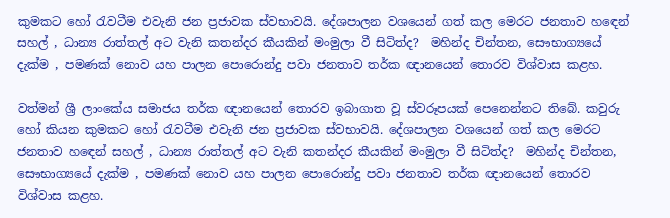කුමකට හෝ රැවටීම එවැනි ජන ප්‍රජාවක ස්වභාවයි. දේශපාලන වශයෙන් ගත් කල මෙරට ජනතාව හඳෙන් සහල් , ධාන්‍ය රාත්තල් අට වැනි කතන්දර කීයකින් මංමුලා වී සිටිත්ද?  මහින්ද චින්තන, සෞභාග්‍යයේ දැක්ම , පමණක් නොව යහ පාලන පොරොන්දු පවා ජනතාව තර්ක ඥානයෙන් තොරව විශ්වාස කළහ.

වත්මන් ශ්‍රී ලාංකේය සමාජය තර්ක ඥානයෙන් තොරව ඉබාගාත වූ ස්වරූපයක් පෙනෙන්නට තිබේ. කවුරු හෝ කියන කුමකට හෝ රැවටීම එවැනි ජන ප්‍රජාවක ස්වභාවයි. දේශපාලන වශයෙන් ගත් කල මෙරට ජනතාව හඳෙන් සහල් , ධාන්‍ය රාත්තල් අට වැනි කතන්දර කීයකින් මංමුලා වී සිටිත්ද?  මහින්ද චින්තන, සෞභාග්‍යයේ දැක්ම , පමණක් නොව යහ පාලන පොරොන්දු පවා ජනතාව තර්ක ඥානයෙන් තොරව විශ්වාස කළහ.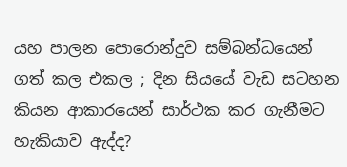යහ පාලන පොරොන්දුව සම්බන්ධයෙන් ගත් කල එකල ; දින සියයේ වැඩ සටහන කියන ආකාරයෙන් සාර්ථක කර ගැනීමට හැකියාව ඇද්ද?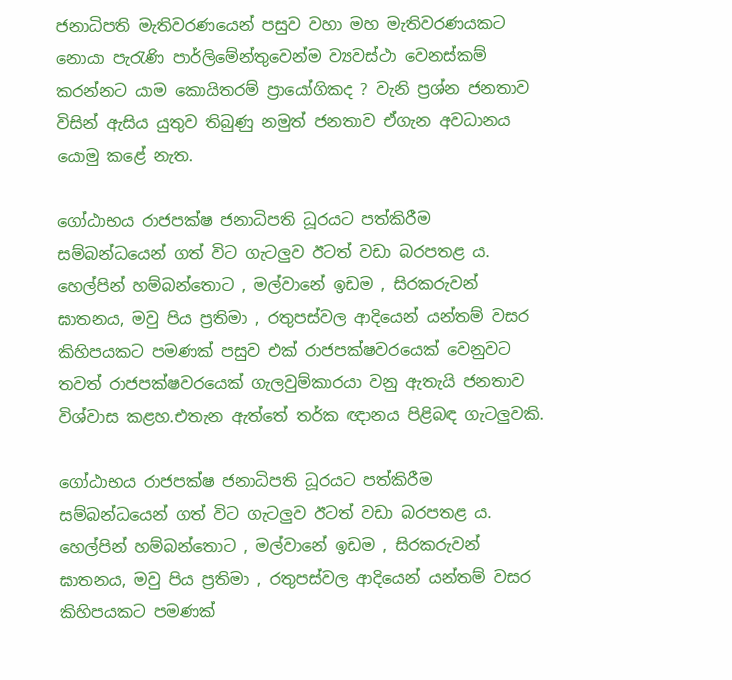ජනාධිපති මැතිවරණයෙන් පසුව වහා මහ මැතිවරණයකට නොයා පැරැණි පාර්ලිමේන්තුවෙන්ම ව්‍යවස්ථා වෙනස්කම් කරන්නට යාම කොයිතරම් ප්‍රායෝගිකද ? වැනි ප්‍රශ්න ජනතාව විසින් ඇසිය යුතුව තිබුණු නමුත් ජනතාව ඒගැන අවධානය යොමු කළේ නැත.

ගෝඨාභය රාජපක්ෂ ජනාධිපති ධූරයට පත්කිරීම සම්බන්ධයෙන් ගත් විට ගැටලුව ඊටත් වඩා බරපතළ ය. හෙල්පින් හම්බන්තොට , මල්වානේ ඉඩම , සිරකරුවන් ඝාතනය, මවු පිය ප්‍රතිමා , රතුපස්වල ආදියෙන් යන්තම් වසර කිහිපයකට පමණක් පසුව එක් රාජපක්ෂවරයෙක් වෙනුවට තවත් රාජපක්ෂවරයෙක් ගැලවුම්කාරයා වනු ඇතැයි ජනතාව විශ්වාස කළහ.එතැන ඇත්තේ තර්ක ඥානය පිළිබඳ ගැටලුවකි.

ගෝඨාභය රාජපක්ෂ ජනාධිපති ධූරයට පත්කිරීම සම්බන්ධයෙන් ගත් විට ගැටලුව ඊටත් වඩා බරපතළ ය. හෙල්පින් හම්බන්තොට , මල්වානේ ඉඩම , සිරකරුවන් ඝාතනය, මවු පිය ප්‍රතිමා , රතුපස්වල ආදියෙන් යන්තම් වසර කිහිපයකට පමණක්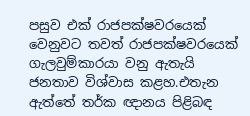පසුව එක් රාජපක්ෂවරයෙක් වෙනුවට තවත් රාජපක්ෂවරයෙක් ගැලවුම්කාරයා වනු ඇතැයි ජනතාව විශ්වාස කළහ.එතැන ඇත්තේ තර්ක ඥානය පිළිබඳ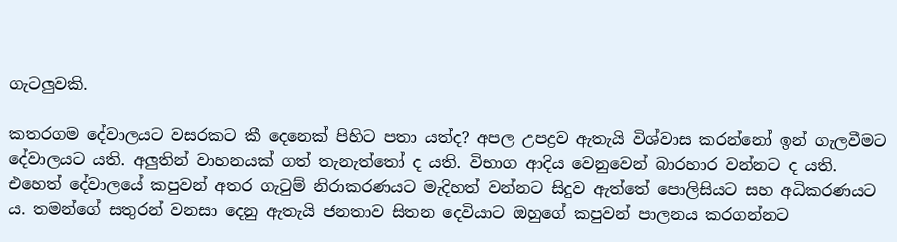ගැටලුවකි.

කතරගම දේවාලයට වසරකට කී දෙනෙක් පිහිට පතා යත්ද? අපල උපද්‍රව ඇතැයි විශ්වාස කරන්නෝ ඉන් ගැලවීමට දේවාලයට යති. අලුතින් වාහනයක් ගත් තැනැත්තෝ ද යති. විභාග ආදිය වෙනුවෙන් බාරහාර වන්නට ද යති. එහෙත් දේවාලයේ කපුවන් අතර ගැටුම් නිරාකරණයට මැදිහත් වන්නට සිදුව ඇත්තේ පොලිසියට සහ අධිකරණයට ය. තමන්ගේ සතුරන් වනසා දෙනු ඇතැයි ජනතාව සිතන දෙවියාට ඔහුගේ කපුවන් පාලනය කරගන්නට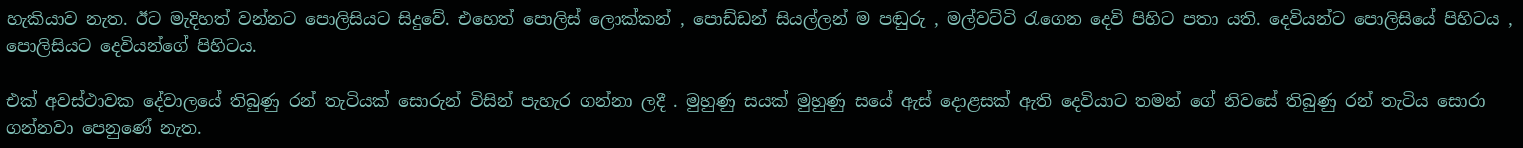හැකියාව නැත. ඊට මැදිහත් වන්නට පොලිසියට සිදුවේ. එහෙත් පොලිස් ලොක්කන් , පොඩ්ඩන් සියල්ලන් ම පඬුරු , මල්වට්ටි රැගෙන දෙවි පිහිට පතා යති. දෙවියන්ට පොලිසියේ පිහිටය , පොලිසියට දෙවියන්ගේ පිහිටය.

එක් අවස්ථාවක දේවාලයේ තිබුණු රන් තැටියක් සොරුන් විසින් පැහැර ගන්නා ලදී . මුහුණු සයක් මුහුණු සයේ ඇස් දොළසක් ඇති දෙවියාට තමන් ගේ නිවසේ තිබුණු රන් තැටිය සොරා ගන්නවා පෙනුණේ නැත.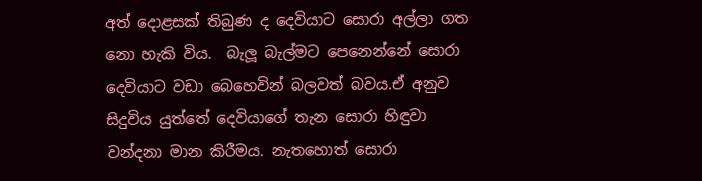අත් දොළසක් තිබුණ ද දෙවියාට සොරා අල්ලා ගත නො හැකි විය.  බැලූ බැල්මට පෙනෙන්නේ සොරා දෙවියාට වඩා බෙහෙවින් බලවත් බවය.ඒ අනුව සිදුවිය යුත්තේ දෙවියාගේ තැන සොරා හිඳුවා වන්දනා මාන කිරීමය. නැතහොත් සොරා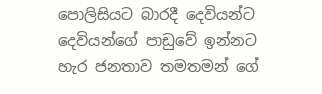පොලිසියට බාරදී දෙවියන්ට දෙවියන්ගේ පාඩුවේ ඉන්නට හැර ජනතාව තමතමන් ගේ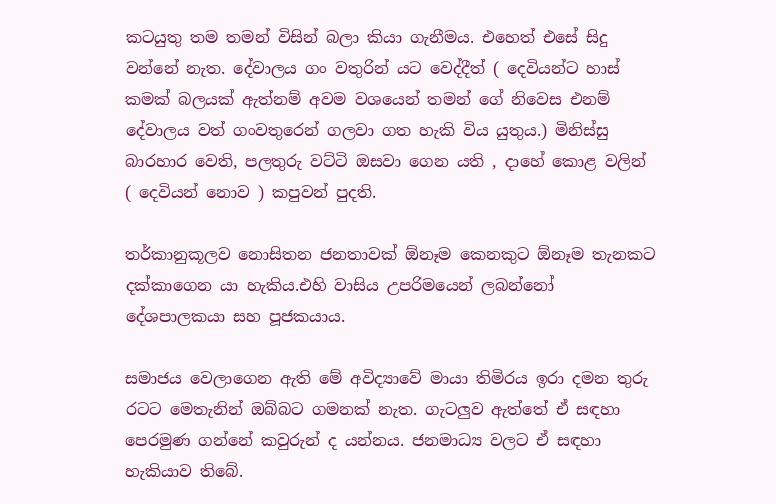කටයුතු තම තමන් විසින් බලා කියා ගැනීමය. එහෙත් එසේ සිදු වන්නේ නැත. දේවාලය ගං වතුරින් යට වෙද්දීත් ( දෙවියන්ට හාස් කමක් බලයක් ඇත්නම් අවම වශයෙන් තමන් ගේ නිවෙස එනම් දේවාලය වත් ගංවතුරෙන් ගලවා ගත හැකි විය යුතුය.) මිනිස්සු බාරහාර වෙති, පලතුරු වට්ටි ඔසවා ගෙන යති , දාහේ කොළ වලින් ( දෙවියන් නොව ) කපුවන් පුදති.

තර්කානුකූලව නොසිතන ජනතාවක් ඕනෑම කෙනකුට ඕනෑම තැනකට දක්කාගෙන යා හැකිය.එහි වාසිය උපරිමයෙන් ලබන්නෝ දේශපාලකයා සහ පූජකයාය.

සමාජය වෙලාගෙන ඇති මේ අවිද්‍යාවේ මායා තිමිරය ඉරා දමන තුරු රටට මෙතැනින් ඔබ්බට ගමනක් නැත. ගැටලුව ඇත්තේ ඒ සඳහා පෙරමුණ ගන්නේ කවුරුන් ද යන්නය. ජනමාධ්‍ය වලට ඒ සඳහා හැකියාව තිබේ.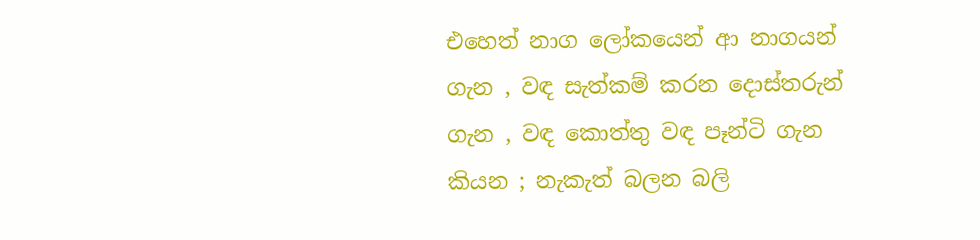එහෙත් නාග ලෝකයෙන් ආ නාගයන් ගැන , වඳ සැත්කම් කරන දොස්තරුන් ගැන , වඳ කොත්තු වඳ පෑන්ටි ගැන කියන ; නැකැත් බලන බලි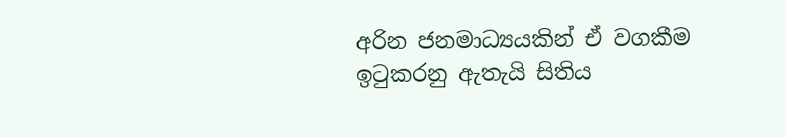අරින ජනමාධ්‍යයකින් ඒ වගකීම ඉටුකරනු ඇතැයි සිතිය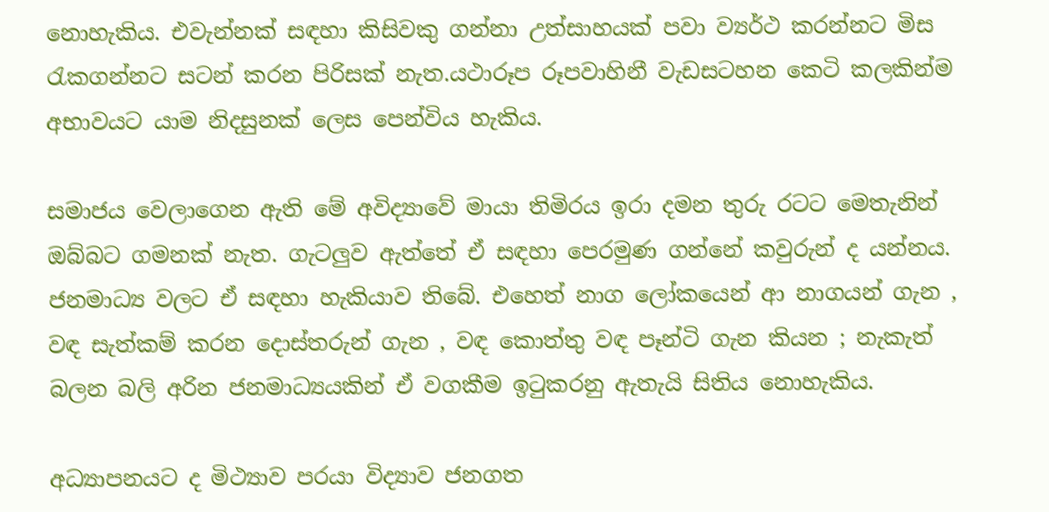නොහැකිය. එවැන්නක් සඳහා කිසිවකු ගන්නා උත්සාහයක් පවා ව්‍යර්ථ කරන්නට මිස රැකගන්නට සටන් කරන පිරිසක් නැත.යථාරූප රූපවාහිනී වැඩසටහන කෙටි කලකින්ම අභාවයට යාම නිදසුනක් ලෙස පෙන්විය හැකිය.

සමාජය වෙලාගෙන ඇති මේ අවිද්‍යාවේ මායා තිමිරය ඉරා දමන තුරු රටට මෙතැනින් ඔබ්බට ගමනක් නැත. ගැටලුව ඇත්තේ ඒ සඳහා පෙරමුණ ගන්නේ කවුරුන් ද යන්නය. ජනමාධ්‍ය වලට ඒ සඳහා හැකියාව තිබේ. එහෙත් නාග ලෝකයෙන් ආ නාගයන් ගැන , වඳ සැත්කම් කරන දොස්තරුන් ගැන , වඳ කොත්තු වඳ පෑන්ටි ගැන කියන ; නැකැත් බලන බලි අරින ජනමාධ්‍යයකින් ඒ වගකීම ඉටුකරනු ඇතැයි සිතිය නොහැකිය.

අධ්‍යාපනයට ද මිථ්‍යාව පරයා විද්‍යාව ජනගත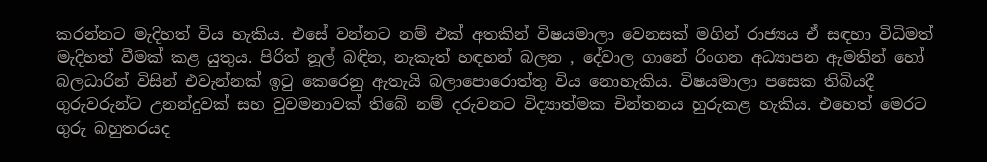කරන්නට මැදිහත් විය හැකිය. එසේ වන්නට නම් එක් අතකින් විෂයමාලා වෙනසක් මගින් රාජ්‍යය ඒ සඳහා විධිමත් මැදිහත් වීමක් කළ යුතුය. පිරිත් නූල් බඳින, නැකැත් හඳහන් බලන , දේවාල ගානේ රිංගන අධ්‍යාපන ඇමතින් හෝ බලධාරින් විසින් එවැන්නක් ඉටු කෙරෙනු ඇතැයි බලාපොරොත්තු විය නොහැකිය. විෂයමාලා පසෙක තිබියදී ගුරුවරුන්ට උනන්දුවක් සහ වුවමනාවක් තිබේ නම් දරුවනට විද්‍යාත්මක චින්තනය හුරුකළ හැකිය. එහෙත් මෙරට ගුරු බහුතරයද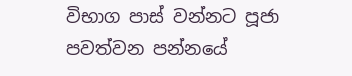විභාග පාස් වන්නට පූජා පවත්වන පන්නයේ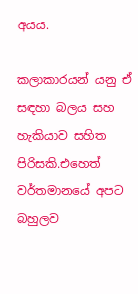අයය.

කලාකාරයන් යනු ඒ සඳහා බලය සහ හැකියාව සහිත පිරිසකි.එහෙත් වර්තමානයේ අපට බහුලව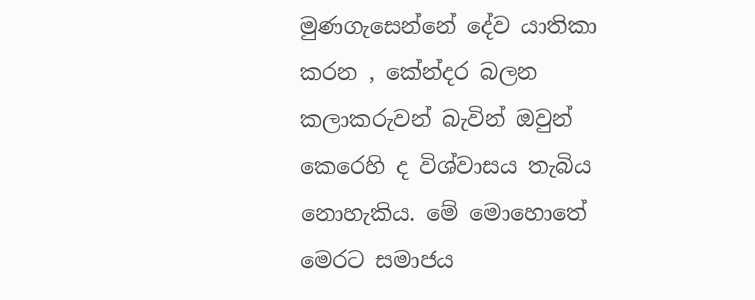මුණගැසෙන්නේ දේව යාතිකා කරන , කේන්දර බලන කලාකරුවන් බැවින් ඔවුන් කෙරෙහි ද විශ්වාසය තැබිය නොහැකිය. මේ මොහොතේ මෙරට සමාජය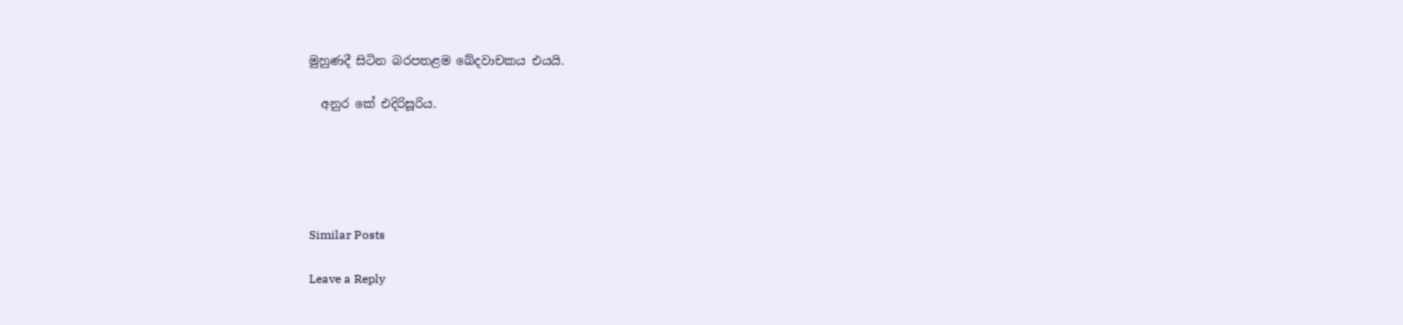මුහුණදී සිටින බරපතළම ඛේදවාචකය එයයි.

  අනුර කේ එදිරිසූරිය.





Similar Posts

Leave a Reply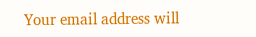Your email address will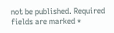not be published. Required fields are marked *